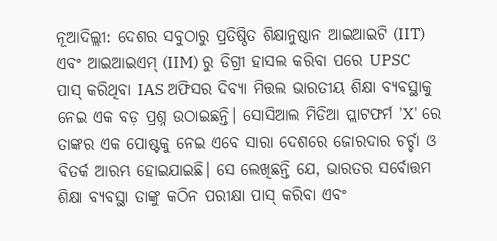ନୂଆଦିଲ୍ଲୀ: ଦେଶର ସବୁଠାରୁ ପ୍ରତିଷ୍ଠିତ ଶିକ୍ଷାନୁଷ୍ଠାନ ଆଇଆଇଟି (IIT) ଏବଂ ଆଇଆଇଏମ୍ (IIM) ରୁ ଡିଗ୍ରୀ ହାସଲ କରିବା ପରେ UPSC ପାସ୍ କରିଥିବା IAS ଅଫିସର ଦିବ୍ୟା ମିତ୍ତଲ ଭାରତୀୟ ଶିକ୍ଷା ବ୍ୟବସ୍ଥାକୁ ନେଇ ଏକ ବଡ଼ ପ୍ରଶ୍ନ ଉଠାଇଛନ୍ତି। ସୋସିଆଲ ମିଡିଆ ପ୍ଲାଟଫର୍ମ 'X' ରେ ତାଙ୍କର ଏକ ପୋଷ୍ଟକୁ ନେଇ ଏବେ ସାରା ଦେଶରେ ଜୋରଦାର ଚର୍ଚ୍ଚା ଓ ବିତର୍କ ଆରମ୍ଭ ହୋଇଯାଇଛି। ସେ ଲେଖିଛନ୍ତି ଯେ, ଭାରତର ସର୍ବୋତ୍ତମ ଶିକ୍ଷା ବ୍ୟବସ୍ଥା ତାଙ୍କୁ କଠିନ ପରୀକ୍ଷା ପାସ୍ କରିବା ଏବଂ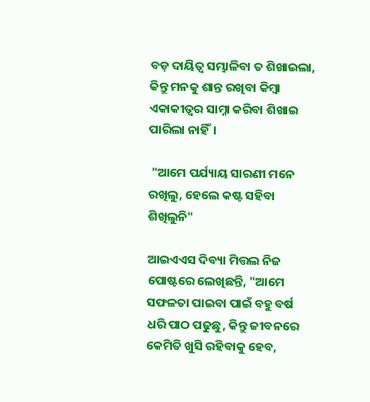ବଡ଼ ଦାୟିତ୍ୱ ସମ୍ଭାଳିବା ତ ଶିଖାଇଲା, କିନ୍ତୁ ମନକୁ ଶାନ୍ତ ରଖିବା କିମ୍ବା ଏକାକୀତ୍ୱର ସାମ୍ନା କରିବା ଶିଖାଇ ପାରିଲା ନାହିଁ।

 "ଆମେ ପର୍ଯ୍ୟାୟ ସାରଣୀ ମନେ ରଖିଲୁ, ହେଲେ କଷ୍ଟ ସହିବା ଶିଖିଲୁନି"

ଆଇଏଏସ ଦିବ୍ୟା ମିତ୍ତଲ ନିଜ ପୋଷ୍ଟରେ ଲେଖିଛନ୍ତି, "ଆମେ ସଫଳତା ପାଇବା ପାଇଁ ବହୁ ବର୍ଷ ଧରି ପାଠ ପଢୁଛୁ, କିନ୍ତୁ ଜୀବନରେ କେମିତି ଖୁସି ରହିବାକୁ ହେବ,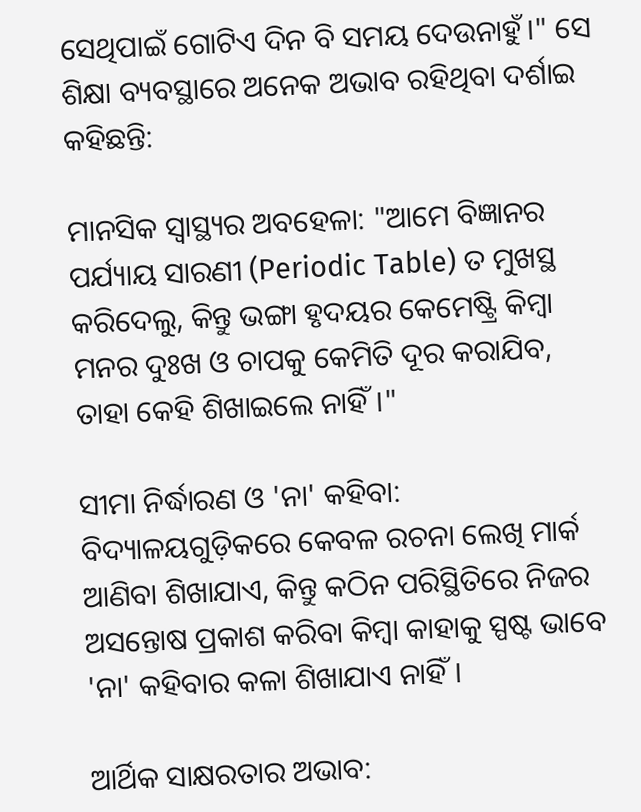ସେଥିପାଇଁ ଗୋଟିଏ ଦିନ ବି ସମୟ ଦେଉନାହୁଁ।" ସେ ଶିକ୍ଷା ବ୍ୟବସ୍ଥାରେ ଅନେକ ଅଭାବ ରହିଥିବା ଦର୍ଶାଇ କହିଛନ୍ତି:

ମାନସିକ ସ୍ୱାସ୍ଥ୍ୟର ଅବହେଳା: "ଆମେ ବିଜ୍ଞାନର ପର୍ଯ୍ୟାୟ ସାରଣୀ (Periodic Table) ତ ମୁଖସ୍ଥ କରିଦେଲୁ, କିନ୍ତୁ ଭଙ୍ଗା ହୃଦୟର କେମେଷ୍ଟ୍ରି କିମ୍ବା ମନର ଦୁଃଖ ଓ ଚାପକୁ କେମିତି ଦୂର କରାଯିବ, ତାହା କେହି ଶିଖାଇଲେ ନାହିଁ।"

ସୀମା ନିର୍ଦ୍ଧାରଣ ଓ 'ନା' କହିବା: ବିଦ୍ୟାଳୟଗୁଡ଼ିକରେ କେବଳ ରଚନା ଲେଖି ମାର୍କ ଆଣିବା ଶିଖାଯାଏ, କିନ୍ତୁ କଠିନ ପରିସ୍ଥିତିରେ ନିଜର ଅସନ୍ତୋଷ ପ୍ରକାଶ କରିବା କିମ୍ବା କାହାକୁ ସ୍ପଷ୍ଟ ଭାବେ 'ନା' କହିବାର କଳା ଶିଖାଯାଏ ନାହିଁ।

ଆର୍ଥିକ ସାକ୍ଷରତାର ଅଭାବ: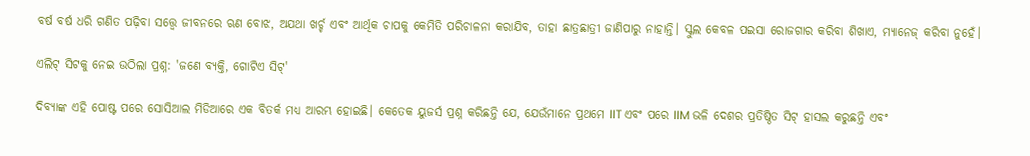ବର୍ଷ ବର୍ଷ ଧରି ଗଣିତ ପଢ଼ିବା ସତ୍ତ୍ୱେ ଜୀବନରେ ଋଣ ବୋଝ, ଅଯଥା ଖର୍ଚ୍ଚ ଏବଂ ଆର୍ଥିକ ଚାପକୁ କେମିତି ପରିଚାଳନା କରାଯିବ, ତାହା ଛାତ୍ରଛାତ୍ରୀ ଜାଣିପାରୁ ନାହାନ୍ତି। ସ୍କୁଲ କେବଳ ପଇସା ରୋଜଗାର କରିବା ଶିଖାଏ, ମ୍ୟାନେଜ୍ କରିବା ନୁହେଁ।

ଏଲିଟ୍ ସିଟକୁ ନେଇ ଉଠିଲା ପ୍ରଶ୍ନ: 'ଜଣେ ବ୍ୟକ୍ତି, ଗୋଟିଏ ସିଟ୍'

ଦିବ୍ୟାଙ୍କ ଏହି ପୋଷ୍ଟ ପରେ ସୋସିଆଲ ମିଡିଆରେ ଏକ ବିତର୍କ ମଧ୍ୟ ଆରମ୍ଭ ହୋଇଛି। କେତେକ ୟୁଜର୍ସ ପ୍ରଶ୍ନ କରିଛନ୍ତି ଯେ, ଯେଉଁମାନେ ପ୍ରଥମେ IIT ଏବଂ ପରେ IIM ଭଳି ଦେଶର ପ୍ରତିଷ୍ଠିତ ସିଟ୍ ହାସଲ କରୁଛନ୍ତି ଏବଂ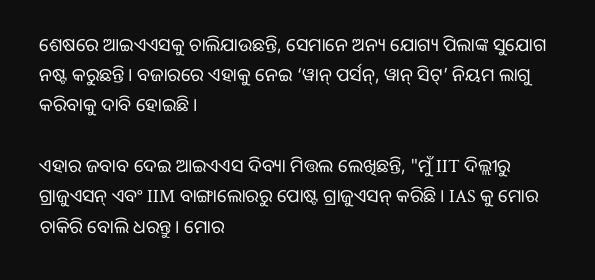ଶେଷରେ ଆଇଏଏସକୁ ଚାଲିଯାଉଛନ୍ତି, ସେମାନେ ଅନ୍ୟ ଯୋଗ୍ୟ ପିଲାଙ୍କ ସୁଯୋଗ ନଷ୍ଟ କରୁଛନ୍ତି। ବଜାରରେ ଏହାକୁ ନେଇ ‘ୱାନ୍ ପର୍ସନ୍, ୱାନ୍ ସିଟ୍’ ନିୟମ ଲାଗୁ କରିବାକୁ ଦାବି ହୋଇଛି।

ଏହାର ଜବାବ ଦେଇ ଆଇଏଏସ ଦିବ୍ୟା ମିତ୍ତଲ ଲେଖିଛନ୍ତି, "ମୁଁ IIT ଦିଲ୍ଲୀରୁ ଗ୍ରାଜୁଏସନ୍ ଏବଂ IIM ବାଙ୍ଗାଲୋରରୁ ପୋଷ୍ଟ ଗ୍ରାଜୁଏସନ୍ କରିଛି। IAS କୁ ମୋର ଚାକିରି ବୋଲି ଧରନ୍ତୁ। ମୋର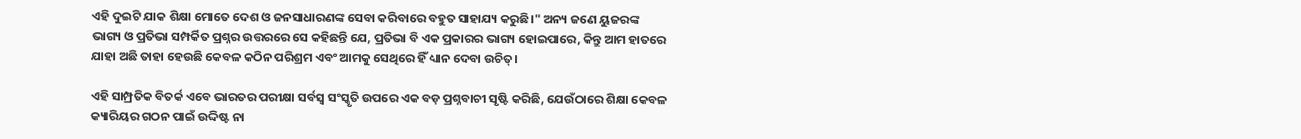ଏହି ଦୁଇଟି ଯାକ ଶିକ୍ଷା ମୋତେ ଦେଶ ଓ ଜନସାଧାରଣଙ୍କ ସେବା କରିବାରେ ବହୁତ ସାହାଯ୍ୟ କରୁଛି।" ଅନ୍ୟ ଜଣେ ୟୁଜରଙ୍କ ଭାଗ୍ୟ ଓ ପ୍ରତିଭା ସମ୍ପର୍କିତ ପ୍ରଶ୍ନର ଉତ୍ତରରେ ସେ କହିଛନ୍ତି ଯେ, ପ୍ରତିଭା ବି ଏକ ପ୍ରକାରର ଭାଗ୍ୟ ହୋଇପାରେ, କିନ୍ତୁ ଆମ ହାତରେ ଯାହା ଅଛି ତାହା ହେଉଛି କେବଳ କଠିନ ପରିଶ୍ରମ ଏବଂ ଆମକୁ ସେଥିରେ ହିଁ ଧ୍ୟାନ ଦେବା ଉଚିତ୍।

ଏହି ସାମ୍ପ୍ରତିକ ବିତର୍କ ଏବେ ଭାରତର ପରୀକ୍ଷା ସର୍ବସ୍ୱ ସଂସ୍କୃତି ଉପରେ ଏକ ବଡ଼ ପ୍ରଶ୍ନବାଚୀ ସୃଷ୍ଟି କରିଛି, ଯେଉଁଠାରେ ଶିକ୍ଷା କେବଳ କ୍ୟାରିୟର ଗଠନ ପାଇଁ ଉଦ୍ଦିଷ୍ଟ ନା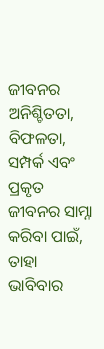ଜୀବନର ଅନିଶ୍ଚିତତା, ବିଫଳତା, ସମ୍ପର୍କ ଏବଂ ପ୍ରକୃତ ଜୀବନର ସାମ୍ନା କରିବା ପାଇଁ, ତାହା ଭାବିବାର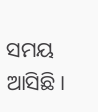ସମୟ ଆସିଛି।